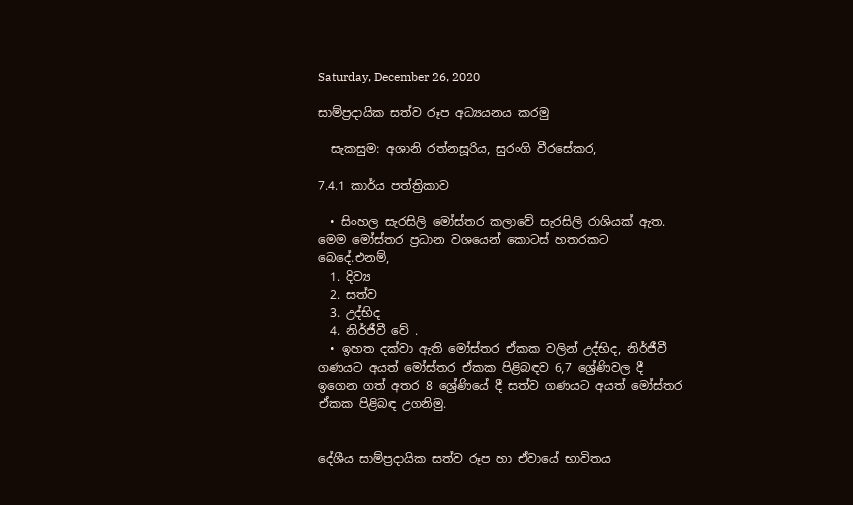Saturday, December 26, 2020

සාම්ප්‍රදායික සත්ව රූප අධ්‍යයනය කරමු

  සැකසුම: අශානි රත්නසූරිය, සුරංගි වීරසේකර,

7.4.1 කාර්ය පත්ත්‍රිකාව

  • සිංහල සැරසිලි මෝස්තර කලාවේ සැරසිලි රාශියක් ඇත. මෙම මෝස්තර ප්‍රධාන වශයෙන් කොටස් හතරකට බෙදේ.එනම්,
  1. දිව්‍ය
  2. සත්ව
  3. උද්භිද
  4. නිර්ජීවී වේ .
  • ඉහත දක්වා ඇති මෝස්තර ඒකක වලින් උද්භිද, නිර්ජීවී ගණයට අයත් මෝස්තර ඒකක පිළිබඳව 6,7 ශ්‍රේණිවල දී ඉගෙන ගත් අතර 8 ශ්‍රේණියේ දී සත්ව ගණයට අයත් මෝස්තර ඒකක පිළිබඳ උගනිමු.


දේශීය සාම්ප්‍රදායික සත්ව රූප හා ඒවායේ භාවිතය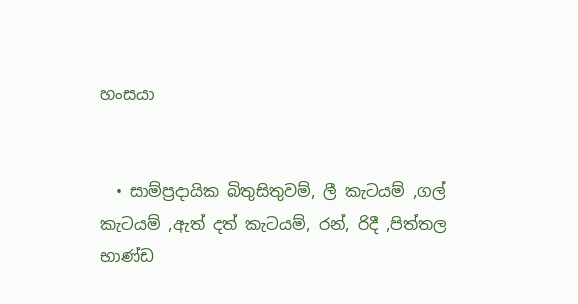හංසයා


  • සාම්ප්‍රදායික බිතුසිතුවම්, ලී කැටයම් ,ගල් කැටයම් ,ඇත් දත් කැටයම්, රන්, රිදී ,පිත්තල භාණ්ඩ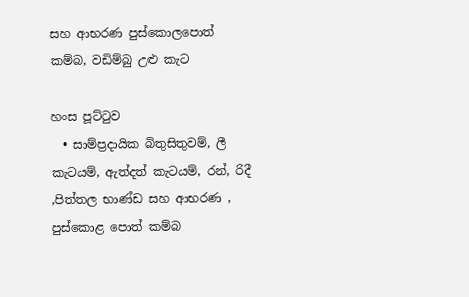සහ ආභරණ පුස්කොලපොත් කම්බ, වඩිම්බු උළු කැට

හංස පූට්ටුව
  • සාම්ප්‍රදායික බිතුසිතුවම්, ලී කැටයම්, ඇත්දත් කැටයම්, රන්, රිදී ,පිත්තල භාණ්ඩ සහ ආභරණ , පුස්කොළ පොත් කම්බ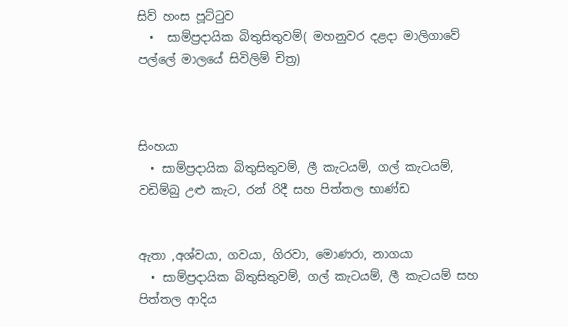සිව් හංස පූට්ටුව
  •  සාම්ප්‍රදායික බිතුසිතුවම්( මහනුවර දළදා මාලිගාවේ පල්ලේ මාලයේ සිවිලිම් චිත්‍ර)



සිංහයා
  • සාම්ප්‍රදායික බිතුසිතුවම්, ලී කැටයම්, ගල් කැටයම්, වඩිම්බු උළු කැට, රන් රිදී සහ පිත්තල භාණ්ඩ


ඇතා ,අශ්වයා, ගවයා, ගිරවා, මොණරා, නාගයා
  • සාම්ප්‍රදායික බිතුසිතුවම්, ගල් කැටයම්, ලී කැටයම් සහ පිත්තල ආදිය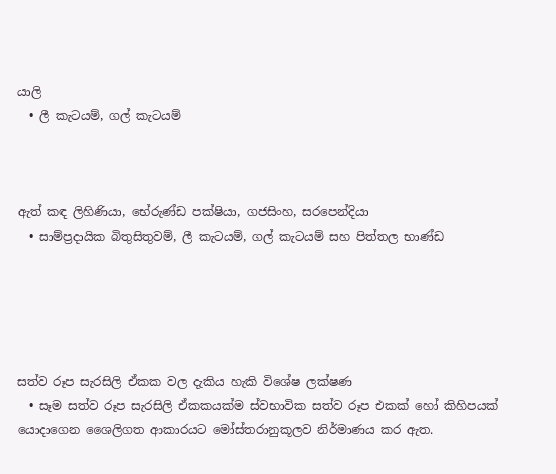යාලි
  • ලී කැටයම්, ගල් කැටයම්



ඇත් කඳ ලිහිණියා, භේරුණ්ඩ පක්ෂියා, ගජසිංහ, සරපෙන්දියා
  • සාම්ප්‍රදායික බිතුසිතුවම්, ලී කැටයම්, ගල් කැටයම් සහ පිත්තල භාණ්ඩ





සත්ව රූප සැරසිලි ඒකක වල දැකිය හැකි විශේෂ ලක්ෂණ
  • සෑම සත්ව රූප සැරසිලි ඒකකයක්ම ස්වභාවික සත්ව රූප එකක් හෝ කිහිපයක් යොදාගෙන ශෛලිගත ආකාරයට මෝස්තරානුකූලව නිර්මාණය කර ඇත.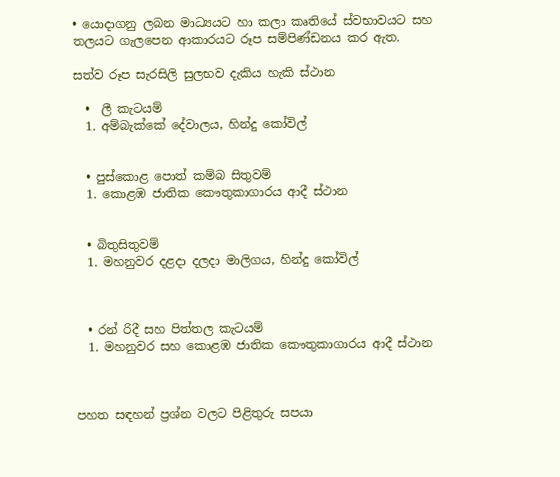• යොදාගනු ලබන මාධ්‍යයට හා කලා කෘතියේ ස්වභාවයට සහ තලයට ගැලපෙන ආකාරයට රූප සම්පිණ්ඩනය කර ඇත.

සත්ව රූප සැරසිලි සුලභව දැකිය හැකි ස්ථාන

  •  ලී කැටයම්
  1. අම්බැක්කේ දේවාලය, හින්දු කෝවිල්


  • පුස්කොළ පොත් කම්බ සිතුවම්
  1. කොළඹ ජාතික කෞතුකාගාරය ආදී ස්ථාන


  • බිතුසිතුවම්
  1. මහනුවර දළදා දලදා මාලිගය, හින්දු කෝවිල්



  • රන් රිදී සහ පිත්තල කැටයම්
  1. මහනුවර සහ කොළඹ ජාතික කෞතුකාගාරය ආදී ස්ථාන



පහත සඳහන් ප්‍රශ්න වලට පිළිතුරු සපයා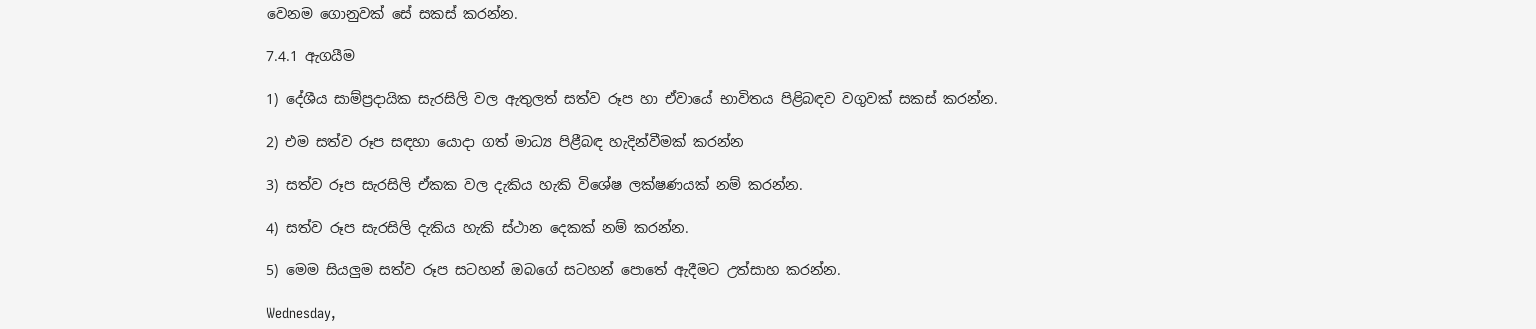වෙනම ගොනුවක් සේ සකස් කරන්න.

7.4.1 ඇගයීම

1) දේශීය සාම්ප්‍රදායික සැරසිලි වල ඇතුලත් සත්ව රූප හා ඒවායේ භාවිතය පිළිබඳව වගුවක් සකස් කරන්න.

2) එම සත්ව රූප සඳහා යොදා ගත් මාධ්‍ය පිළීබඳ හැදින්වීමක් කරන්න

3) සත්ව රූප සැරසිලි ඒකක වල දැකිය හැකි විශේෂ ලක්ෂණයක් නම් කරන්න.

4) සත්ව රූප සැරසිලි දැකිය හැකි ස්ථාන දෙකක් නම් කරන්න.

5) මෙම සියලුම සත්ව රූප සටහන් ඔබගේ සටහන් පොතේ ඇදීමට උත්සාහ කරන්න.

Wednesday,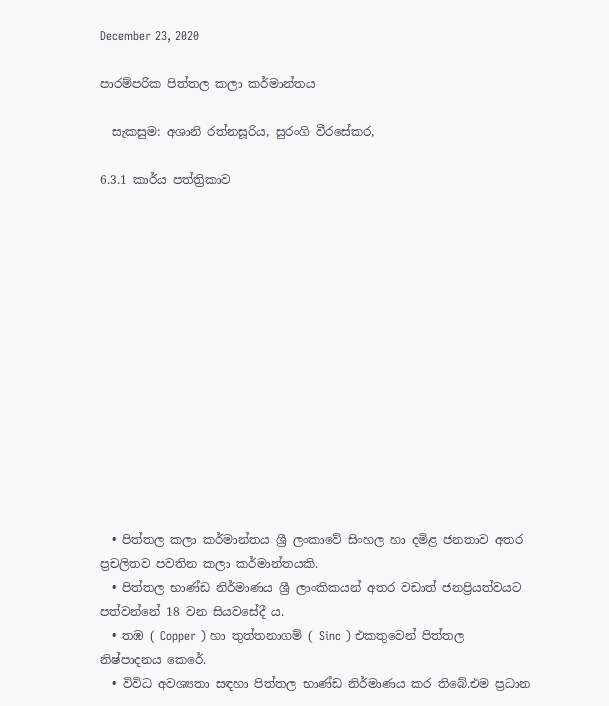December 23, 2020

පාරම්පරික පිත්තල කලා කර්මාන්තය

  සැකසුම: අශානි රත්නසූරිය, සුරංගි වීරසේකර,

6.3.1 කාර්ය පත්ත්‍රිකාව














  • පිත්තල කලා කර්මාන්තය ශ්‍රී ලංකාවේ සිංහල හා දමිළ ජනතාව අතර ප්‍රචලිතව පවතින කලා කර්මාන්තයකි.
  • පිත්තල භාණ්ඩ නිර්මාණය ශ්‍රී ලාංකිකයන් අතර වඩාත් ජනප්‍රියත්වයට පත්වන්නේ 18 වන සියවසේදී ය.
  • තඹ ( Copper ) හා තුත්තනාගම් ( Sinc ) එකතුවෙන් පිත්තල නිෂ්පාදනය කෙරේ.
  • විවිධ අවශ්‍යතා සඳහා පිත්තල භාණ්ඩ නිර්මාණය කර තිබේ.එම ප්‍රධාන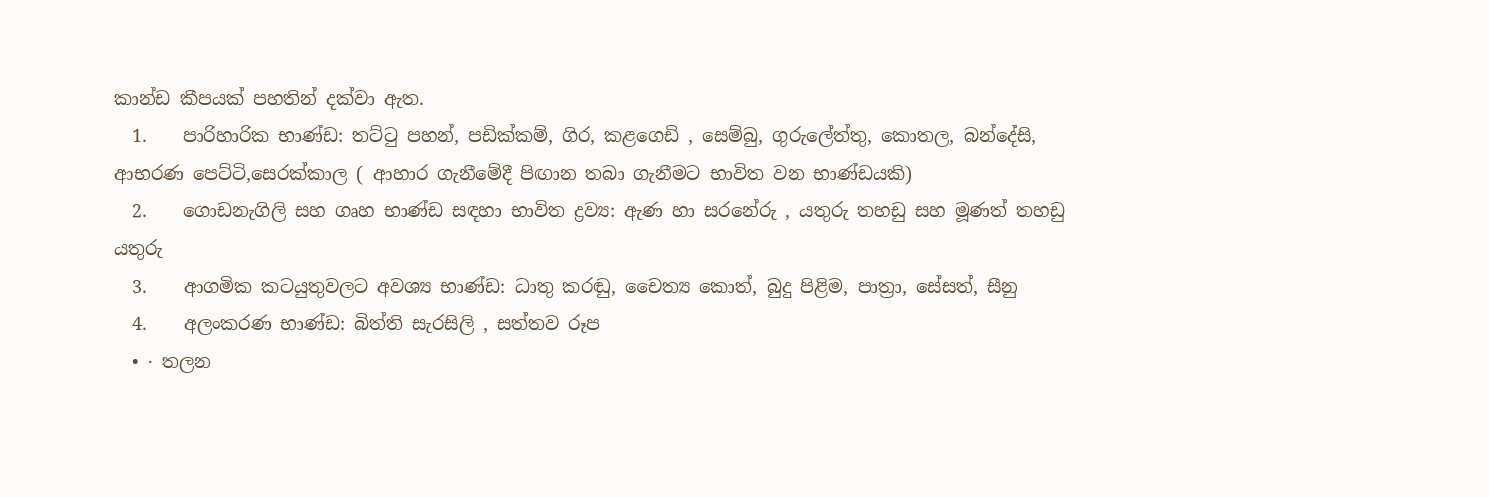කාන්ඩ කීපයක් පහතින් දක්වා ඇත.
  1.    පාරිහාරික භාණ්ඩ: තට්ටු පහන්, පඩික්කම්, ගිර, කළගෙඩි , සෙම්බු, ගුරුලේත්තු, කොතල, බන්දේසි,         ආභරණ පෙට්ටි,සෙරක්කාල ( ආහාර ගැනීමේදී පිඟාන තබා ගැනීමට භාවිත වන භාණ්ඩයකි)
  2.    ගොඩනැගිලි සහ ගෘහ භාණ්ඩ සඳහා භාවිත ද්‍රව්‍ය: ඇණ හා සරනේරු , යතුරු තහඩු සහ මූණත් තහඩු   යතුරු
  3.    ආගමික කටයුතුවලට අවශ්‍ය භාණ්ඩ: ධාතු කරඬු, චෛත්‍ය කොත්, බුදු පිළිම, පාත්‍රා, සේසත්, සීනු
  4.    අලංකරණ භාණ්ඩ: බිත්ති සැරසිලි , සත්තව රූප
  • · තලන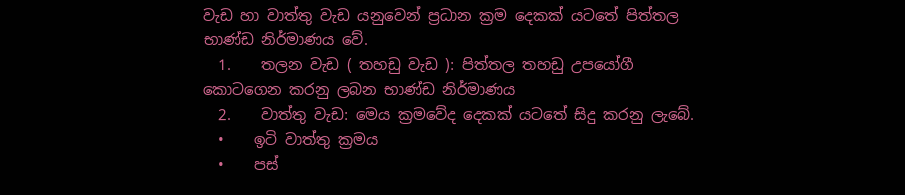වැඩ හා වාත්තු වැඩ යනුවෙන් ප්‍රධාන ක්‍රම දෙකක් යටතේ පිත්තල භාණ්ඩ නිර්මාණය වේ.
  1.    තලන වැඩ ( තහඩු වැඩ ): පිත්තල තහඩු උපයෝගී කොටගෙන කරනු ලබන භාණ්ඩ නිර්මාණය
  2.    වාත්තු වැඩ: මෙය ක්‍රමවේද දෙකක් යටතේ සිදු කරනු ලැබේ.
  •    ඉටි වාත්තු ක්‍රමය
  •    පස්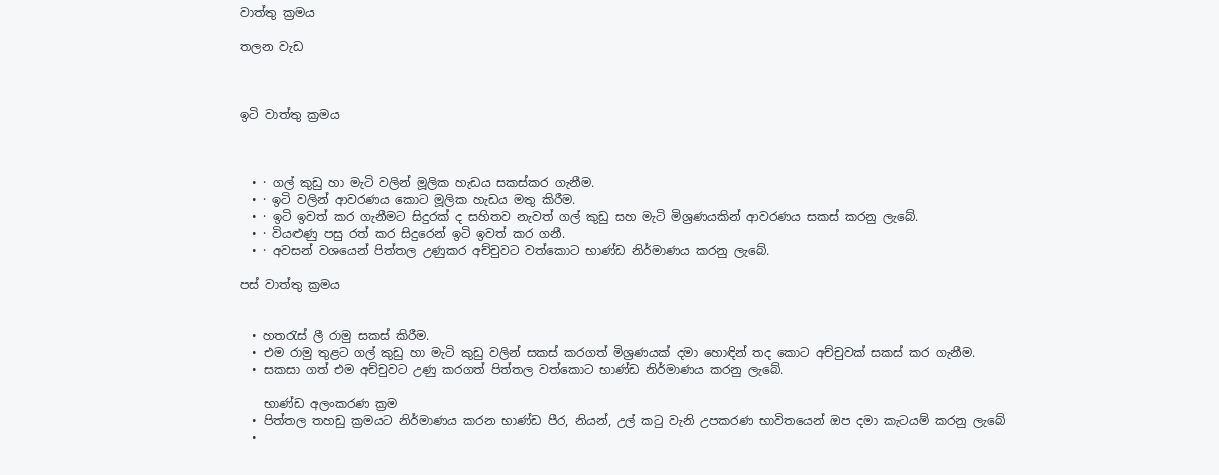වාත්තු ක්‍රමය

තලන වැඩ



ඉටි වාත්තු ක්‍රමය



  • · ගල් කුඩු හා මැටි වලින් මූලික හැඩය සකස්කර ගැනීම.
  • · ඉටි වලින් ආවරණය කොට මූලික හැඩය මතු කිරීම.
  • · ඉටි ඉවත් කර ගැනීමට සිදුරක් ද සහිතව නැවත් ගල් කුඩු සහ මැටි මිශ්‍රණයකින් ආවරණය සකස් කරනු ලැබේ.
  • · වියළුණු පසු රත් කර සිදුරෙන් ඉටි ඉවත් කර ගනී.
  • · අවසන් වශයෙන් පිත්තල උණුකර අච්චුවට වත්කොට භාණ්ඩ නිර්මාණය කරනු ලැබේ.

පස් වාත්තු ක්‍රමය


  • හතරැස් ලී රාමු සකස් කිරීම.
  • එම රාමු තුළට ගල් කුඩු හා මැටි කුඩු වලින් සකස් කරගත් මිශ්‍රණයක් දමා හොඳින් තද කොට අච්චුවක් සකස් කර ගැනීම.
  • සකසා ගත් එම අච්චුවට උණු කරගත් පිත්තල වත්කොට භාණ්ඩ නිර්මාණය කරනු ලැබේ.

    භාණ්ඩ අලංකරණ ක්‍රම
  • පිත්තල තහඩු ක්‍රමයට නිර්මාණය කරන භාණ්ඩ පීර, නියන්, උල් කටු වැනි උපකරණ භාවිතයෙන් ඔප දමා කැටයම් කරනු ලැබේ
  •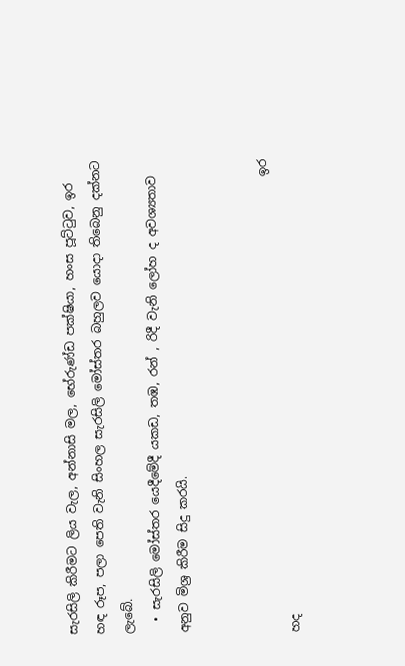සැරසිලි කිරීමට ලිය වැල, අන්නාසි මල, භේරුණ්ඩ පක්ෂියා, හංස පූට්ටුව, ඉර හඳ රූප, පලා පෙති වැනි සිංහල සැරසිලි මෝස්තර බහුලව යොදා තිබෙනු දක්නට ලැබේ.
  • සැරසිලි මෝස්තර යෙදීමේදී යකඩ, තඹ, රන් , රිදී වැනි ලෝහ ද අවශ්‍යතාව අනුව මිශ්‍ර කිරීම සිදු කරයි.


                                                                            ඉර හද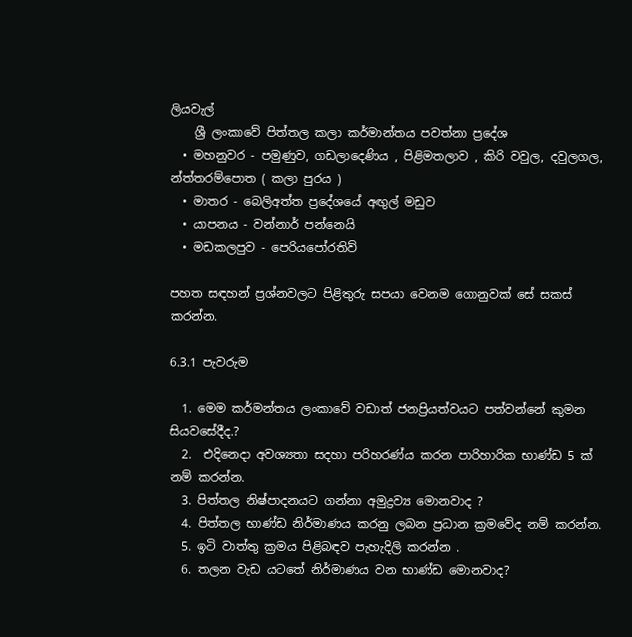ලියවැල්
    ශ්‍රී ලංකාවේ පිත්තල කලා කර්මාන්තය පවත්නා ප්‍රදේශ
  • මහනුවර - පමුණුව, ගඩලාදෙණිය , පිළිමතලාව , කිරි වවුල, දවුලගල, න්ත්තරම්පොත ( කලා පුරය )
  • මාතර - බෙලිඅත්ත ප්‍රදේශයේ අඟුල් මඩුව
  • යාපනය - වන්නාර් පන්නෙයි
  • මඩකලපුව - පෙරියපෝරතිව්

පහත සඳහන් ප්‍රශ්නවලට පිළිතුරු සපයා වෙනම ගොනුවක් සේ සකස් කරන්න.

6.3.1 පැවරුම

  1. මෙම කර්මන්තය ලංකාවේ වඩාත් ජනප්‍රියත්වයට පත්වන්නේ කුමන සියවසේදීද.?
  2.  එදිනෙදා අවශ්‍යතා සදහා පරිහරණ්ය කරන පාරිහාරික භාණ්ඩ 5 ක් නම් කරන්න.
  3. පිත්තල නිෂ්පාදනයට ගන්නා අමුද්‍රව්‍ය මොනවාද ?
  4. පිත්තල භාණ්ඩ නිර්මාණය කරනු ලබන ප්‍රධාන ක්‍රමවේද නම් කරන්න.
  5. ඉටි වාත්තු ක්‍රමය පිළිබඳව පැහැදිලි කරන්න .
  6. තලන වැඩ යටතේ නිර්මාණය වන භාණ්ඩ මොනවාද?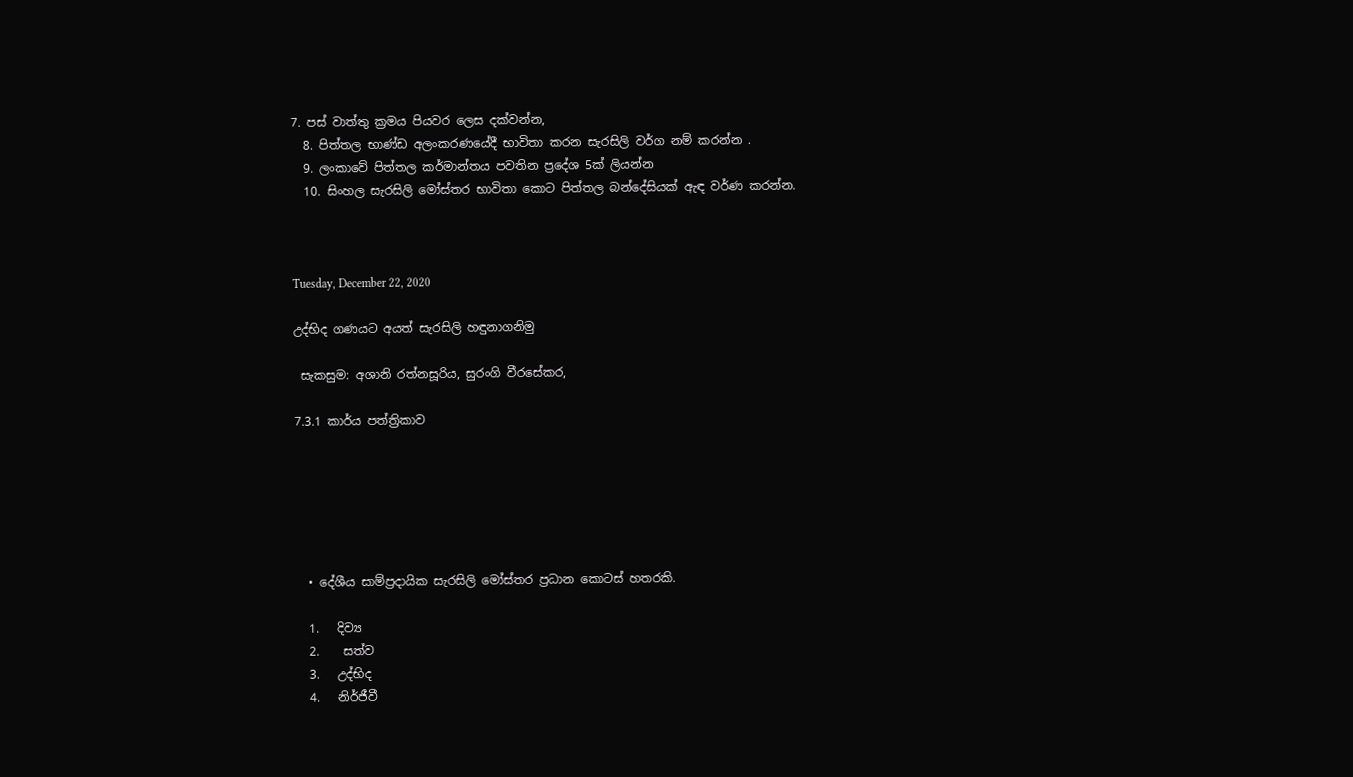7. පස් වාත්තු ක්‍රමය පියවර ලෙස දක්වන්න,
  8. පිත්තල භාණ්ඩ අලංකරණයේදී භාවිතා කරන සැරසිලි වර්ග නම් කරන්න .
  9. ලංකාවේ පිත්තල කර්මාන්තය පවතින ප්‍රදේශ 5ක් ලියන්න
  10. සිංහල සැරසිලි මෝස්තර භාවිතා කොට පිත්තල බන්දේසියක් ඇඳ වර්ණ කරන්න.



Tuesday, December 22, 2020

උද්භිද ගණයට අයත් සැරසිලි හඳුනාගනිමු

 සැකසුම: අශානි රත්නසූරිය, සුරංගි වීරසේකර,

7.3.1 කාර්ය පත්ත්‍රිකාව






  • දේශීය සාම්ප්‍රදායික සැරසිලි මෝස්තර ප්‍රධාන කොටස් හතරකි.

  1.   දිව්‍ය
  2.    සත්ව
  3.   උද්භිද
  4.   නිර්ජීවී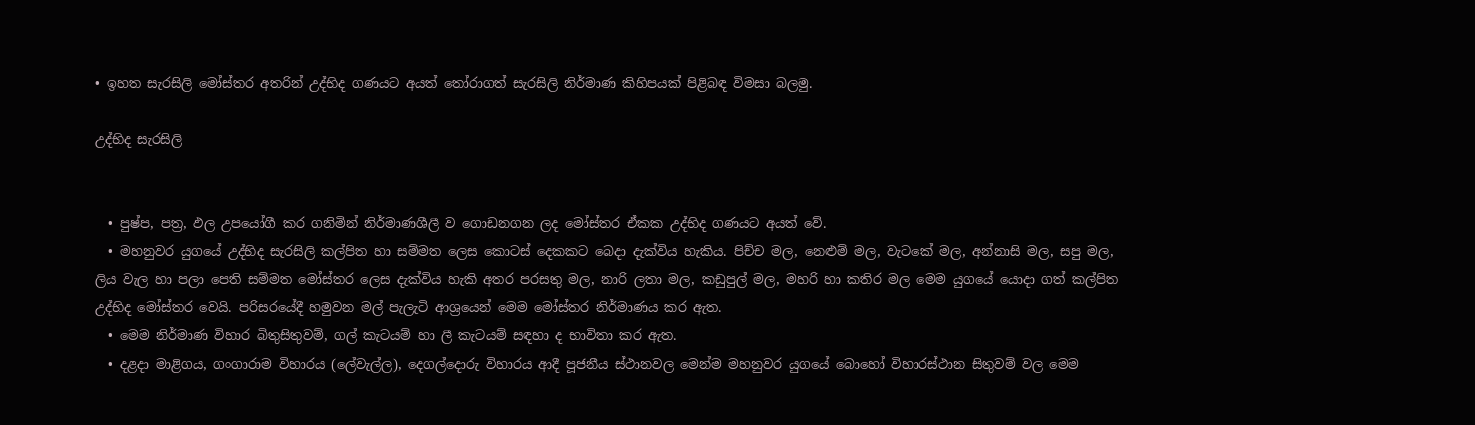• ඉහත සැරසිලි මෝස්තර අතරින් උද්භිද ගණයට අයත් තෝරාගත් සැරසිලි නිර්මාණ කිහිපයක් පිළිබඳ විමසා බලමු.

උද්භිද සැරසිලි


  • පුෂ්ප, පත්‍ර, ඵල උපයෝගී කර ගනිමින් නිර්මාණශීලී ව ගොඩනගන ලද මෝස්තර ඒකක උද්භිද ගණයට අයත් වේ.
  • මහනුවර යුගයේ උද්භිද සැරසිලි කල්පිත හා සම්මත ලෙස කොටස් දෙකකට බෙදා දැක්විය හැකිය. පිච්ච මල, නෙළුම් මල, වැටකේ මල, අන්නාසි මල, සපු මල, ලිය වැල හා පලා පෙති සම්මත මෝස්‌තර ලෙස දැක්විය හැකි අතර පරසතු මල, නාරි ලතා මල, කඩුපුල් මල, මහරි හා කතිර මල මෙම යුගයේ යොදා ගත් කල්පිත උද්භිද මෝස්‌තර වෙයි. පරිසරයේදී හමුවන මල් පැලැටි ආශ්‍රයෙන් මෙම මෝස්‌තර නිර්මාණය කර ඇත.
  • මෙම නිර්මාණ විහාර බිතුසිතුවම්, ගල් කැටයම් හා ලී කැටයම් සඳහා ද භාවිතා කර ඇත.
  • දළදා මාළිගය, ගංගාරාම විහාරය (ලේවැල්ල), දෙගල්දොරු විහාරය ආදී පූජනීය ස්ථානවල මෙන්ම මහනුවර යුගයේ බොහෝ විහාරස්ථාන සිතුවම් වල මෙම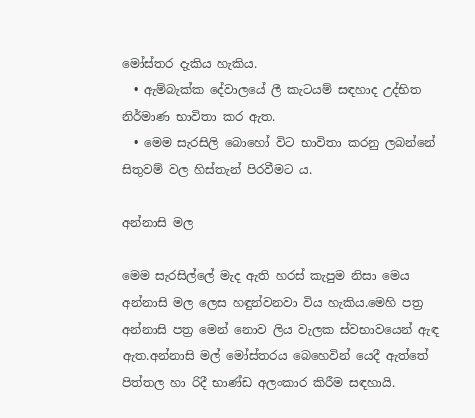මෝස්තර දැකිය හැකිය.
  • ඇම්බැක්ක දේවාලයේ ලී කැටයම් සඳහාද උද්භිත නිර්මාණ භාවිතා කර ඇත.
  • මෙම සැරසිලි බොහෝ විට භාවිතා කරනු ලබන්නේ සිතුවම් වල හිස්තැන් පිරවීමට ය.

අන්නාසි මල

මෙම සැරසිල්ලේ මැද ඇති හරස් කැපුම නිසා මෙය අන්නාසි මල ලෙස හඳුන්වනවා විය හැකිය.මෙහි පත්‍ර අන්නාසි පත්‍ර මෙන් නොව ලිය වැලක ස්වභාවයෙන් ඇඳ ඇත.අන්නාසි මල් මෝස්තරය බෙහෙවින් යෙදී ඇත්තේ පිත්තල හා රිදී භාණ්ඩ අලංකාර කිරීම සඳහායි.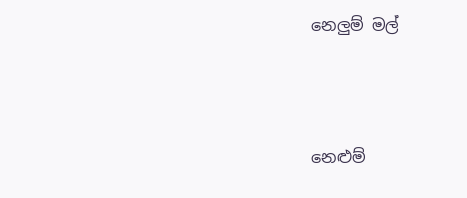නෙලුම් මල්



නෙළුම්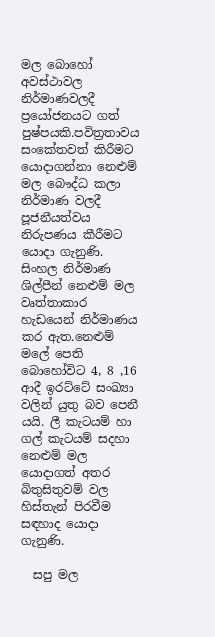මල බොහෝ අවස්ථාවල නිර්මාණවලදී ප්‍රයෝජනයට ගත් පුෂ්පයකි.පවිත්‍රතාවය සංකේතවත් කිරීමට යොදාගන්නා නෙළුම් මල බෞද්ධ කලා නිර්මාණ වලදී පූජනීයත්වය නිරුපණය කීරීමට යොදා ගැනුණි. සිංහල නිර්මාණ ශිල්පීන් නෙළුම් මල වෘත්තාකාර හැඩයෙන් නිර්මාණය කර ඇත.නෙළුම් මලේ පෙති බොහෝවිට 4, 8 ,16 ආදී ඉරට්ටේ සංඛ්‍යා වලින් යුතු බව පෙනී යයි. ලී කැටයම් හා ගල් කැටයම් සදහා නෙළුම් මල යොදාගත් අතර බිතුසිතුවම් වල හිස්තැන් පිරවීම සඳහාද යොදා ගැනුණි.

  සපු මල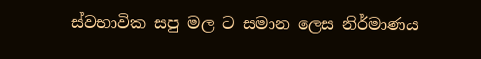ස්වභාවික සපු මල ට සමාන ලෙස නිර්මාණය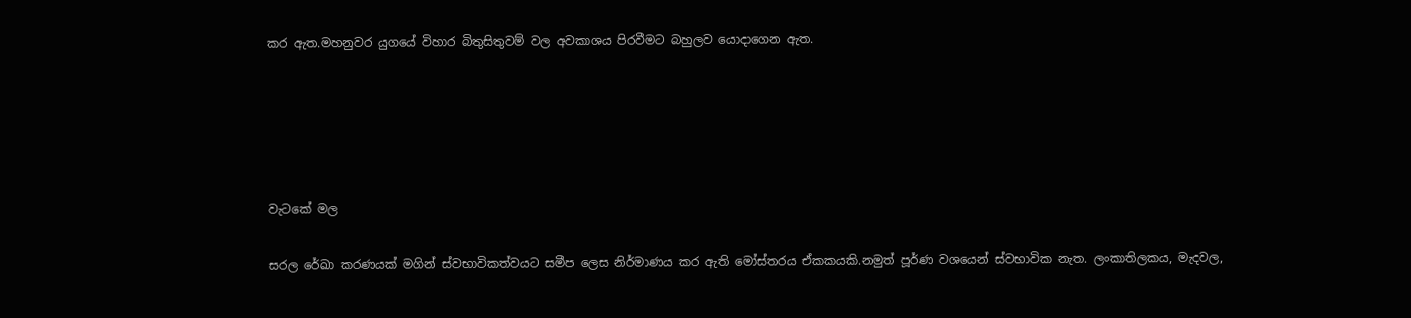කර ඇත.මහනුවර යුගයේ විහාර බිතුසිතුවම් වල අවකාශය පිරවීමට බහුලව යොදාගෙන ඇත.





වැටකේ මල

සරල රේඛා කරණයක් මගින් ස්වභාවිකත්වයට සමීප ලෙස නිර්මාණය කර ඇති මෝස්තරය ඒකකයකි.නමුත් පූර්ණ වශයෙන් ස්වභාවික නැත. ලංකාතිලකය, මැදවල,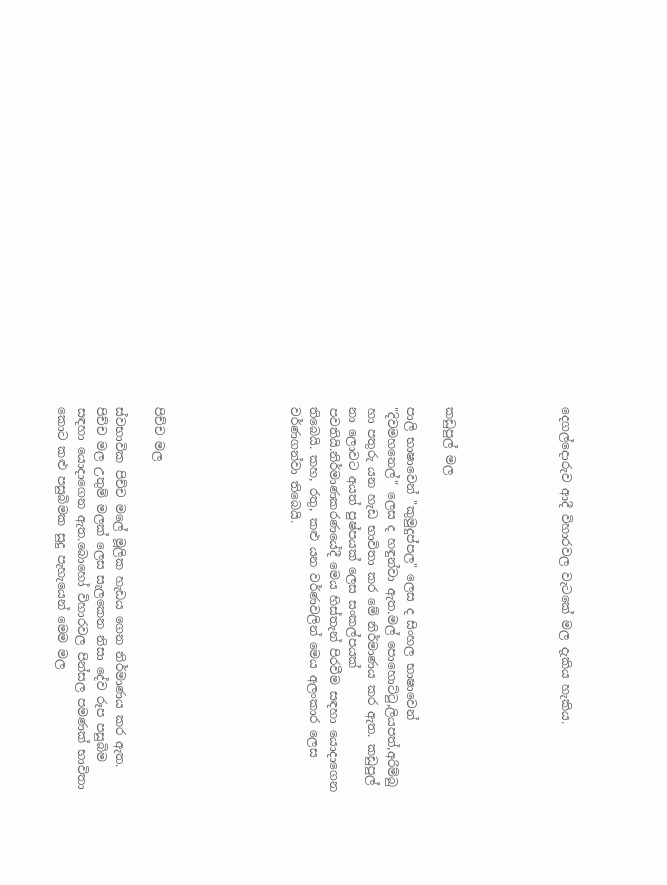දෙගල්දොරුව ආදී විහාරවල වැටකේ මල දැකිය හැකිය.





කඩුපුල් මල

පාලි භාෂාවෙන් "කුමුදුප්පල" ලෙස ද සිංහල භාෂාවෙන් "දිවමහනෙල්" ලෙස ද හඳුන්වා ඇත.මල් පොහොට්ටු,ලියපත්,අරිම්බු හා පතුරු යන හැඩ භාවිතා කර මේ නිර්මාණය කර ඇත. කඩුපුල් නා ලොවට අයත් පුෂ්පයක් ලෙස සංකල්පයක් පවතියි.නිර්මාණකරණයේදී මෙය හිස්තැන් පිරවීම සඳහා යොදාගෙන තිබෙයි. කහ, රතු, කළු යන වර්ණවලින් මෙය අලංකාර ලෙස වර්ණගන්වා තිබෙයි.






පිච්ච මල

ස්වභාවික පිච්ච මලේ මූලික හැඩය ගෙන නිර්මාණය කර ඇත. පිච්ච මල උතුම් මලක් ලෙස සැලකෙන නිසා දේව රූප පසුබිම සඳහා යොදාගෙන ඇත.බොහෝ විහාරවල පින්සල පමණක් භාවිතා කොට කළු පසුබිමක සුදු පැහැයෙන් මෙම මල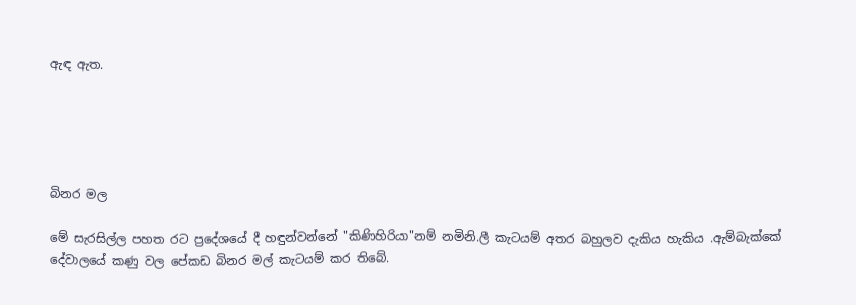ඇඳ ඇත.





බිනර මල

මේ සැරසිල්ල පහත රට ප්‍රදේශයේ දී හඳුන්වන්නේ "කිණිහිරියා"නම් නමිනි.ලී කැටයම් අතර බහුලව දැකිය හැකිය .ඇම්බැක්කේ දේවාලයේ කණු වල පේකඩ බිනර මල් කැටයම් කර තිබේ.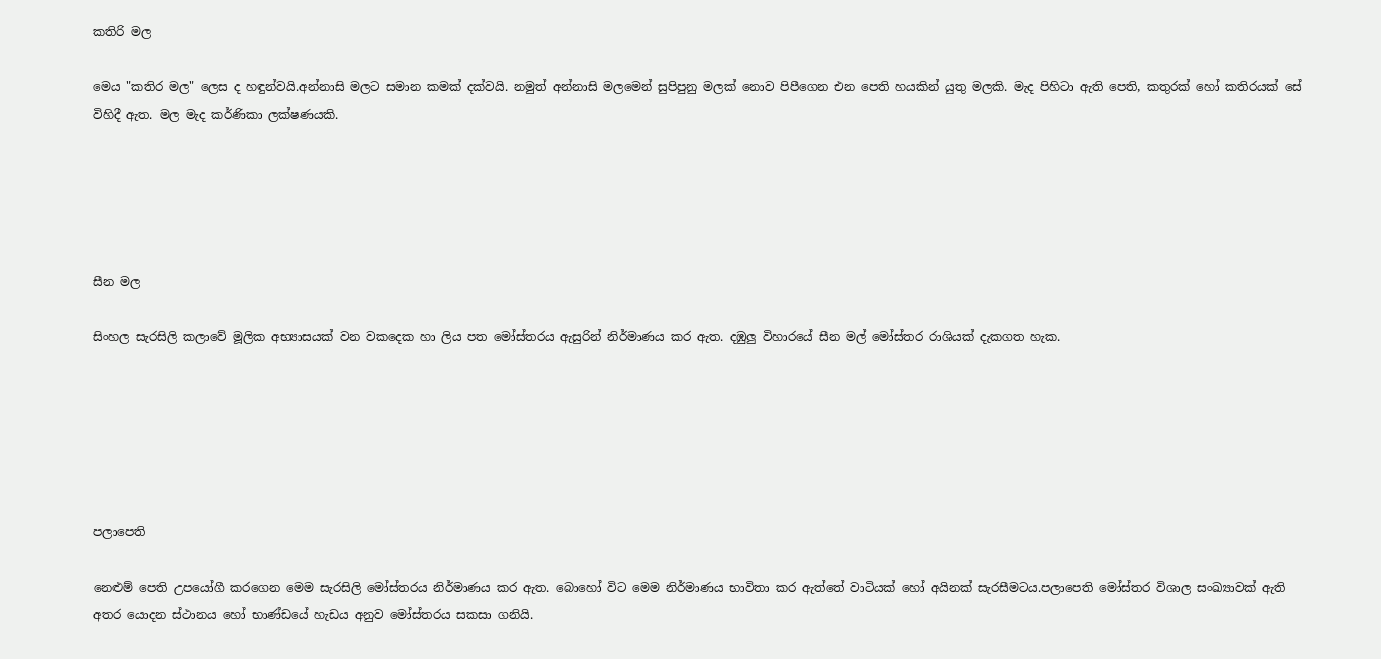කතිරි මල

මෙය "කතිර මල" ලෙස ද හඳුන්වයි.අන්නාසි මලට සමාන කමක් දක්වයි. නමුත් අන්නාසි මලමෙන් සුපිපුනු මලක් නොව පිපීගෙන එන පෙති හයකින් යුතු මලකි. මැද පිහිටා ඇති පෙති, කතුරක් හෝ කතිරයක් සේ විහිදී ඇත. මල මැද කර්ණිකා ලක්ෂණයකි.





සීන මල

සිංහල සැරසිලි කලාවේ මූලික අභ්‍යාසයක් වන වකදෙක හා ලිය පත මෝස්තරය ඇසුරින් නිර්මාණය කර ඇත. දඹුලු විහාරයේ සීන මල් මෝස්තර රාශියක් දැකගත හැක.






පලාපෙති

නෙළුම් පෙති උපයෝගී කරගෙන මෙම සැරසිලි මෝස්තරය නිර්මාණය කර ඇත. බොහෝ විට මෙම නිර්මාණය භාවිතා කර ඇත්තේ වාටියක් හෝ අයිනක් සැරසීමටය.පලාපෙති මෝස්තර විශාල සංඛ්‍යාවක් ඇති අතර යොදන ස්ථානය හෝ භාණ්ඩයේ හැඩය අනුව මෝස්තරය සකසා ගනියි.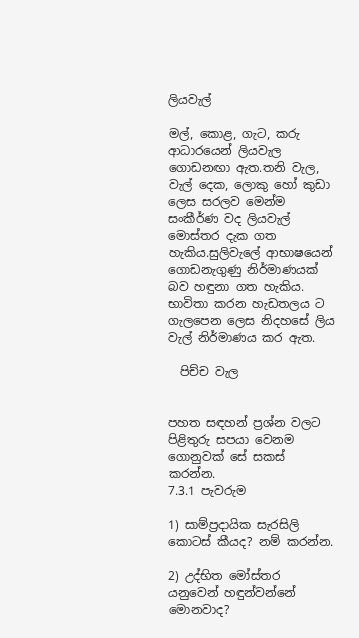ලියවැල්

මල්, කොළ, ගැට, කරු ආධාරයෙන් ලියවැල ගොඩනඟා ඇත.තනි වැල, වැල් දෙක, ලොකු හෝ කුඩා ලෙස සරලව මෙන්ම සංකීර්ණ වද ලියවැල් මොස්තර දැක ගත හැකිය.සුලිවැලේ ආභාෂයෙන් ගොඩනැගුණු නිර්මාණයක් බව හඳුනා ගත හැකිය. භාවිතා කරන හැඩතලය ට ගැලපෙන ලෙස නිදහසේ ලිය වැල් නිර්මාණය කර ඇත.

  පිච්ච වැල


පහත සඳහන් ප්‍රශ්න වලට පිළිතුරු සපයා වෙනම ගොනුවක් සේ සකස් කරන්න.
7.3.1 පැවරුම

1) සාම්ප්‍රදායික සැරසිලි කොටස් කීයද? නම් කරන්න.

2) උද්භිත මෝස්තර යනුවෙන් හඳුන්වන්නේ මොනවාද?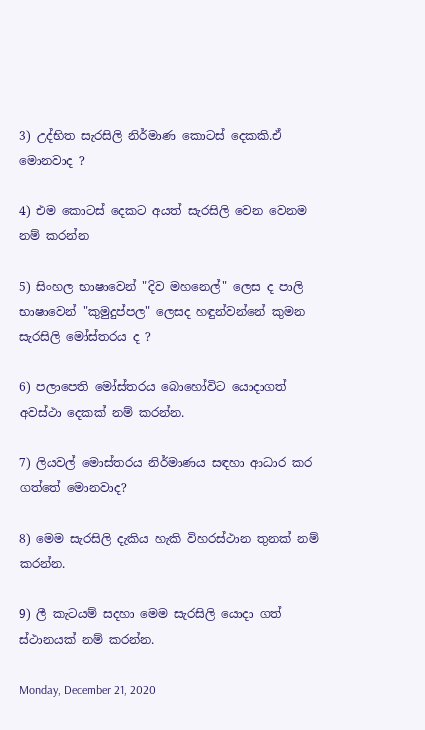3) උද්භිත සැරසිලි නිර්මාණ කොටස් දෙකකි.ඒ මොනවාද ?

4) එම කොටස් දෙකට අයත් සැරසිලි වෙන වෙනම නම් කරන්න

5) සිංහල භාෂාවෙන් "දිව මහනෙල්" ලෙස ද පාලි භාෂාවෙන් "කුමුදුප්පල" ලෙසද හඳුන්වන්නේ කුමන සැරසිලි මෝස්තරය ද ?

6) පලාපෙති මෝස්තරය බොහෝවිට යොදාගත් අවස්ථා දෙකක් නම් කරන්න.

7) ලියවල් මොස්තරය නිර්මාණය සඳහා ආධාර කර ගත්තේ මොනවාද?

8) මෙම සැරසිලි දැකිය හැකි විහරස්ථාන තුනක් නම් කරන්න.

9) ලී කැටයම් සදහා මෙම සැරසිලි යොදා ගත් ස්ථානයක් නම් කරන්න.

Monday, December 21, 2020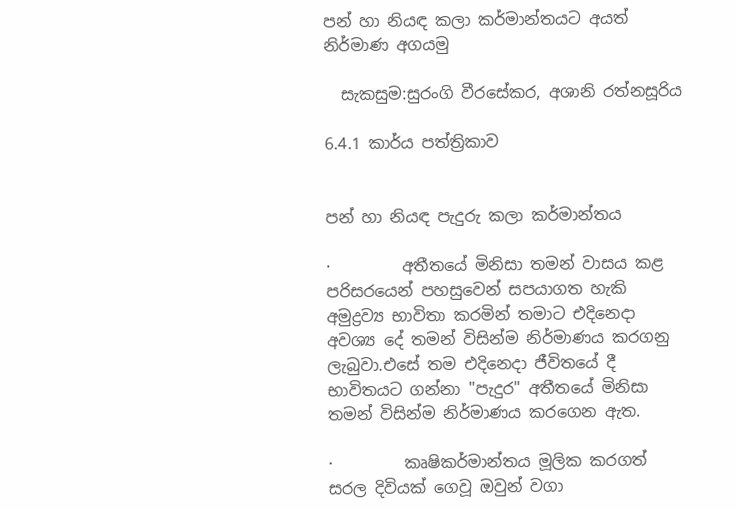පන් හා නියඳ කලා කර්මාන්තයට අයත් නිර්මාණ අගයමු

  සැකසුම:සුරංගි වීරසේකර, අශානි රත්නසූරිය

6.4.1 කාර්ය පත්ත්‍රිකාව


පන් හා නියඳ පැදුරු කලා කර්මාන්තය

·         අතීතයේ මිනිසා තමන් වාසය කළ පරිසරයෙන් පහසුවෙන් සපයාගත හැකි අමුද්‍රව්‍ය භාවිතා කරමින් තමාට එදිනෙදා අවශ්‍ය දේ තමන් විසින්ම නිර්මාණය කරගනු ලැබුවා.එසේ තම එදිනෙදා ජීවිතයේ දී භාවිතයට ගන්නා "පැදුර" අතීතයේ මිනිසා තමන් විසින්ම නිර්මාණය කරගෙන ඇත.

·         කෘෂිකර්මාන්තය මූලික කරගත් සරල දිවියක් ගෙවූ ඔවුන් වගා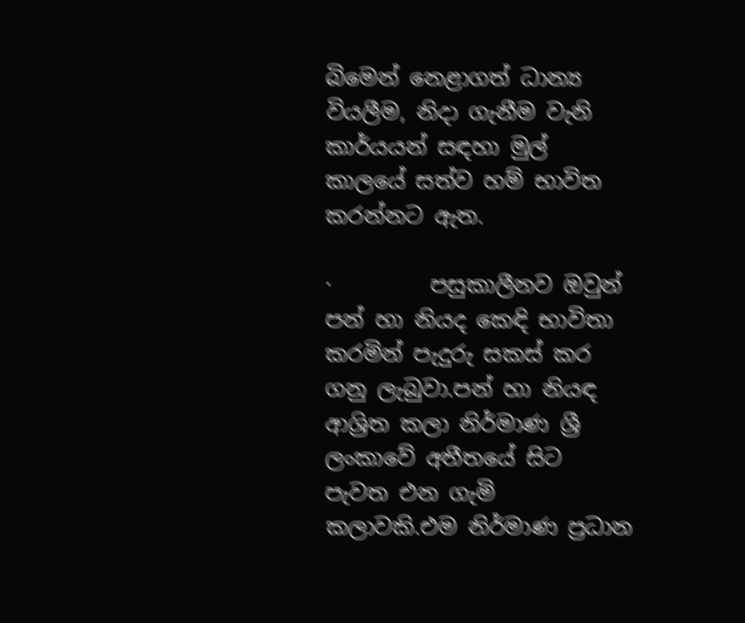බිමෙන් නෙළාගත් ධාන්‍ය වියලීම, නිදා ගැනීම වැනි කාර්යයන් සඳහා මුල් කාලයේ සත්ව හම් භාවිත කරන්නට ඇත.

·         පසුකාලීනව ඔවුන් පන් හා නියද කෙඳි භාවිතා කරමින් පැදුරු සකස් කර ගනු ලැබුවා.පන් හා නියඳ ආශ්‍රිත කලා නිර්මාණ ශ්‍රී ලංකාවේ අතීතයේ සිට පැවත එන ගැමි කලාවකි.එම නිර්මාණ ප්‍රධාන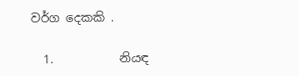වර්ග දෙකකි .

  1.           නියඳ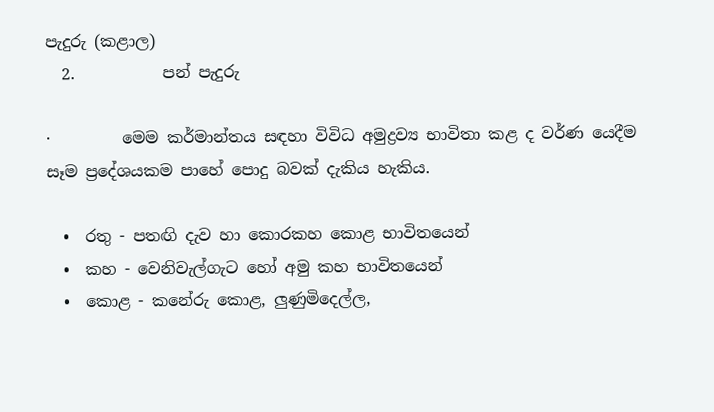පැදුරු (කළාල)
  2.           පන් පැදුරු

·         මෙම කර්මාන්තය සඳහා විවිධ අමුද්‍රව්‍ය භාවිතා කළ ද වර්ණ යෙදීම සෑම ප්‍රදේශයකම පාහේ පොදු බවක් දැකිය හැකිය.

  •  රතු - පතඟි දැව හා කොරකහ කොළ භාවිතයෙන්
  •  කහ - වෙනිවැල්ගැට හෝ අමු කහ භාවිතයෙන්
  •  කොළ - කනේරු කොළ, ලුණුමිදෙල්ල,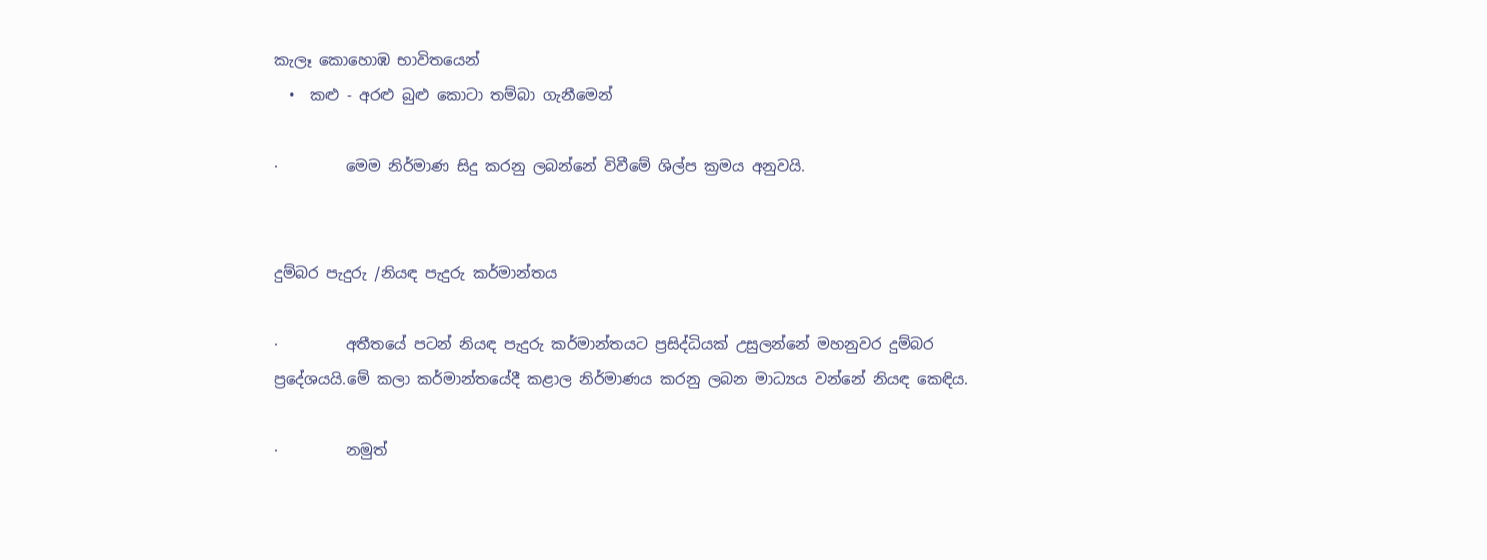කැලෑ කොහොඹ භාවිතයෙන්
  •  කළු - අරළු බුළු කොටා තම්බා ගැනීමෙන්

·         මෙම නිර්මාණ සිදු කරනු ලබන්නේ විවීමේ ශිල්ප ක්‍රමය අනුවයි.


දුම්බර පැදුරු /නියඳ පැදුරු කර්මාන්තය

·         අතීතයේ පටන් නියඳ පැදුරු කර්මාන්තයට ප්‍රසිද්ධියක් උසුලන්නේ මහනුවර දුම්බර ප්‍රදේශයයි.මේ කලා කර්මාන්තයේදී කළාල නිර්මාණය කරනු ලබන මාධ්‍යය වන්නේ නියඳ කෙඳිය.

·         නමුත්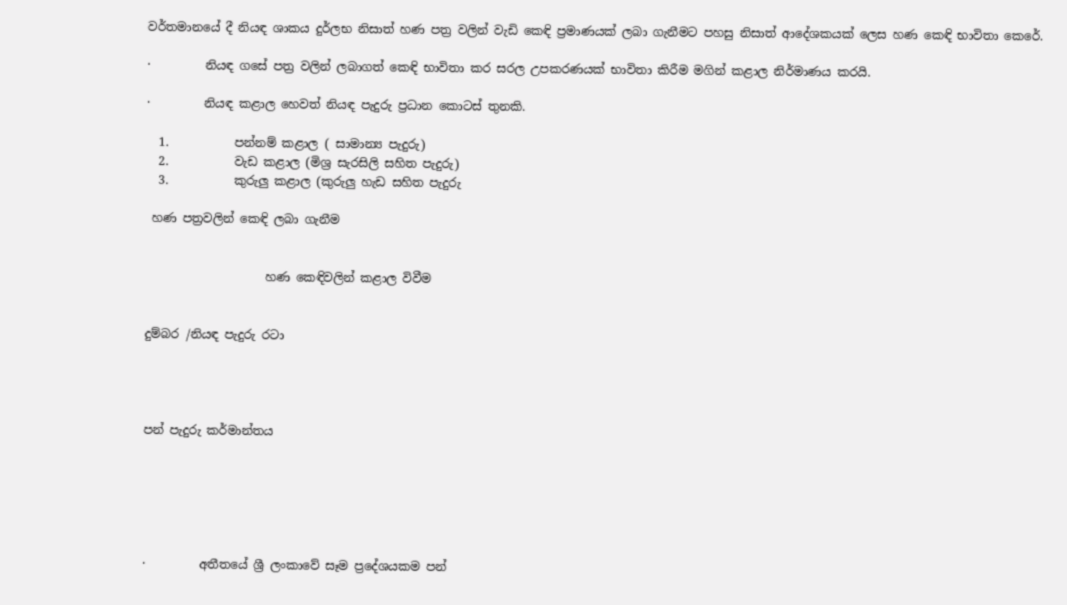වර්තමානයේ දී නියඳ ශාකය දුර්ලභ නිසාත් හණ පත්‍ර වලින් වැඩි කෙඳි ප්‍රමාණයක් ලබා ගැනීමට පහසු නිසාත් ආදේශකයක් ලෙස හණ කෙඳි භාවිතා කෙරේ.

·         නියඳ ගසේ පත්‍ර වලින් ලබාගත් කෙඳි භාවිතා කර සරල උපකරණයක් භාවිතා කිරීම මගින් කළාල නිර්මාණය කරයි.

·         නියඳ කළාල හෙවත් නියඳ පැදුරු ප්‍රධාන කොටස් තුනකි.

  1.           පන්නම් කළාල ( සාමාන්‍ය පැදුරු)
  2.           වැඩ කළාල (මිශ්‍ර සැරසිලි සහිත පැදුරු)
  3.           කුරුලු කළාල (කුරුලු හැඩ සහිත පැදුරු

 හණ පත්‍රවලින් කෙඳි ලබා ගැනීම


                    හණ කෙඳිවලින් කළාල විවීම


දුම්බර /නියඳ පැදුරු රටා




පන් පැදුරු කර්මාන්තය






·         අතීතයේ ශ්‍රී ලංකාවේ සෑම ප්‍රදේශයකම පන්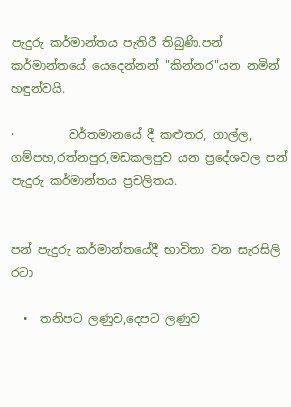පැදුරු කර්මාන්තය පැතිරී තිබුණි.පන් කර්මාන්තයේ යෙදෙන්නන් "කින්නර"යන නමින් හඳුන්වයි.

·         වර්තමානයේ දී කළුතර, ගාල්ල, ගම්පහ,රත්නපුර,මඩකලපුව යන ප්‍රදේශවල පන් පැදුරු කර්මාන්තය ප්‍රචලිතය.


පන් පැදුරු කර්මාන්තයේදී භාවිතා වන සැරසිලි රටා

  •  තනිපට ලණුව,දෙපට ලණුව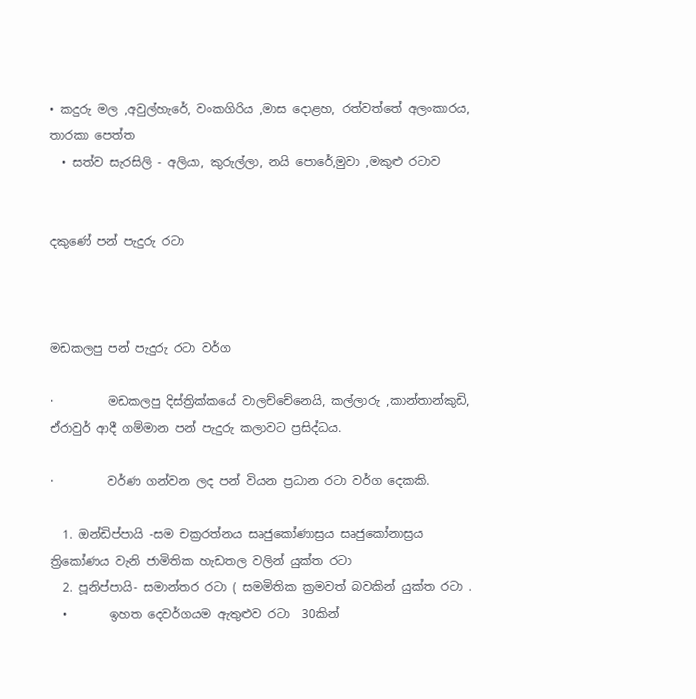• කදුරු මල ,අවුල්හැරේ, වංකගිරිය ,මාස දොළහ, රත්වත්තේ අලංකාරය, තාරකා පෙත්ත
  • සත්ව සැරසිලි - අලියා, කුරුල්ලා, නයි පොරේ,මුවා ,මකුළු රටාව


දකුණේ පන් පැදුරු රටා



මඩකලපු පන් පැදුරු රටා වර්ග

·         මඩකලපු දිස්ත්‍රික්කයේ වාලච්චේනෙයි, කල්ලාරු ,කාන්තාන්කුඩි, ඒරාවුර් ආදී ගම්මාන පන් පැදුරු කලාවට ප්‍රසිද්ධය.

·         වර්ණ ගන්වන ලද පන් වියන ප්‍රධාන රටා වර්ග දෙකකි.

  1. ඔන්ඩිප්පායි -සම චක්‍රරත්නය සෘජුකෝණාස්‍රය සෘජුකෝනාස්‍රය ත්‍රිකෝණය වැනි ජාමිතික හැඩතල වලින් යුක්ත රටා
  2. පූනිප්පායි- සමාන්තර රටා ( සමමිතික ක්‍රමවත් බවකින් යුක්ත රටා .
  •       ඉහත දෙවර්ගයම ඇතුළුව රටා  30කින්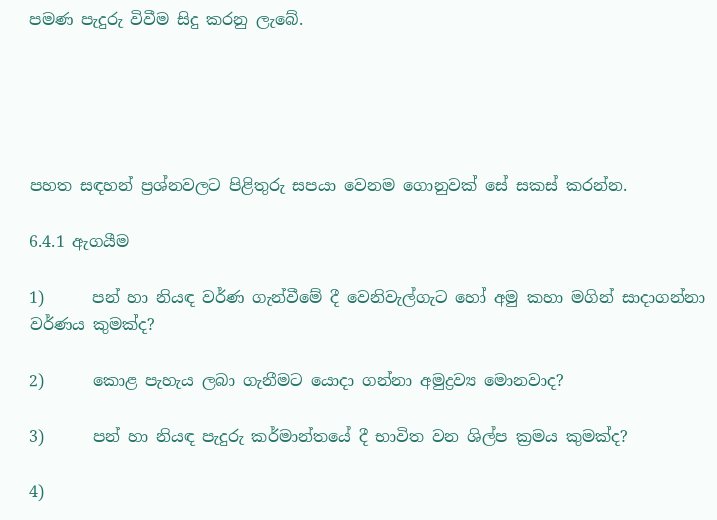පමණ පැදුරු විවීම සිදු කරනු ලැබේ.





පහත සඳහන් ප්‍රශ්නවලට පිළිතුරු සපයා වෙනම ගොනුවක් සේ සකස් කරන්න.

6.4.1 ඇගයීම

1)      පන් හා නියඳ වර්ණ ගැන්වීමේ දී වෙනිවැල්ගැට හෝ අමු කහා මගින් සාදාගන්නා වර්ණය කුමක්ද?

2)      කොළ පැහැය ලබා ගැනීමට යොදා ගන්නා අමුද්‍රව්‍ය මොනවාද?

3)      පන් හා නියඳ පැදුරු කර්මාන්තයේ දී භාවිත වන ශිල්ප ක්‍රමය කුමක්ද?

4)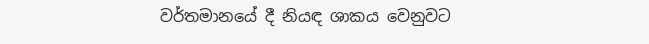වර්තමානයේ දී නියඳ ශාකය වෙනුවට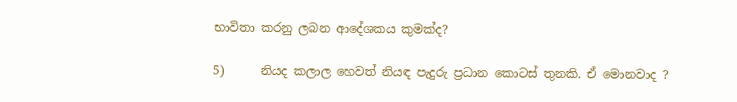භාවිතා කරනු ලබන ආදේශකය කුමක්ද?

5)      නියද කලාල හෙවත් නියඳ පැදුරු ප්‍රධාන කොටස් තුනකි. ඒ මොනවාද ?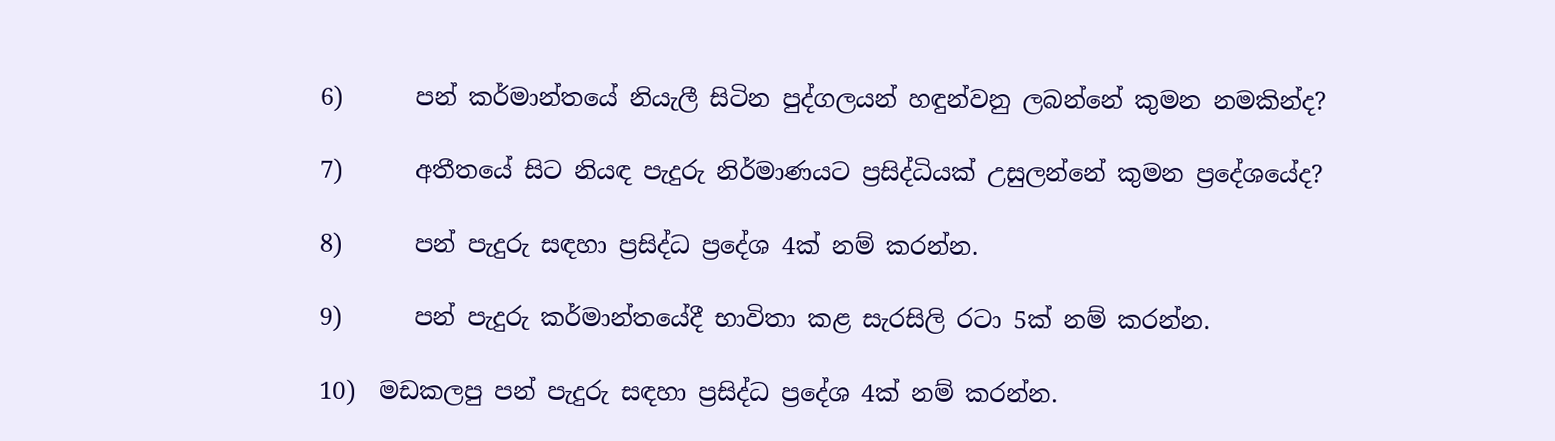6)      පන් කර්මාන්තයේ නියැලී සිටින පුද්ගලයන් හඳුන්වනු ලබන්නේ කුමන නමකින්ද?

7)      අතීතයේ සිට නියඳ පැදුරු නිර්මාණයට ප්‍රසිද්ධියක් උසුලන්නේ කුමන ප්‍රදේශයේද?

8)      පන් පැදුරු සඳහා ප්‍රසිද්ධ ප්‍රදේශ 4ක් නම් කරන්න.

9)      පන් පැදුරු කර්මාන්තයේදී භාවිතා කළ සැරසිලි රටා 5ක් නම් කරන්න.

10)  මඩකලපු පන් පැදුරු සඳහා ප්‍රසිද්ධ ප්‍රදේශ 4ක් නම් කරන්න.